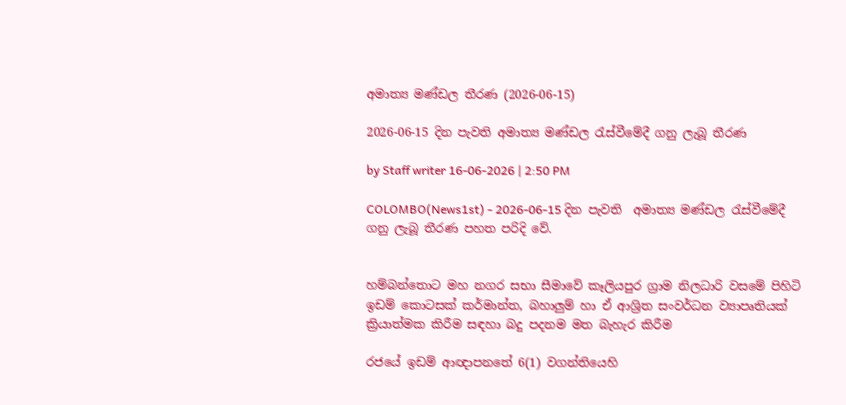අමාත්‍ය මණ්ඩල තීරණ (2026-06-15)

2026-06-15 දින පැවති අමාත්‍ය මණ්ඩල රැස්වීමේදී ගනු ලැබූ තීරණ

by Staff writer 16-06-2026 | 2:50 PM

COLOMBO(News1st) - 2026-06-15 දින පැවති  අමාත්‍ය මණ්ඩල රැස්වීමේදී ගනු ලැබූ තීරණ පහත පරිදි වේ.


හම්බන්තොට මහ නගර සභා සීමාවේ කෑලියපුර ග්‍රාම නිලධාරි වසමේ පිහිටි ඉඩම් කොටසක් කර්මාන්ත, බහාලුම් හා ඒ ආශ්‍රිත සංවර්ධන ව්‍යාපෘතියක් ක්‍රියාත්මක කිරීම සඳහා බදු පදනම මත බැහැර කිරීම

රජයේ ඉඩම් ආඥාපනතේ 6(1) වගන්තියෙහි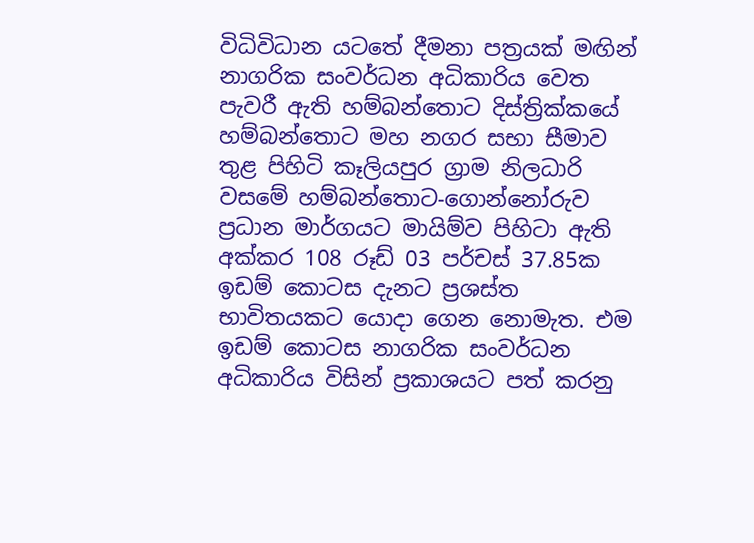විධිවිධාන යටතේ දීමනා පත්‍රයක් මඟින් නාගරික සංවර්ධන අධිකාරිය වෙත පැවරී ඇති හම්බන්තොට දිස්ත්‍රික්කයේ හම්බන්තොට මහ නගර සභා සීමාව තුළ පිහිටි කෑලියපුර ග්‍රාම නිලධාරි වසමේ හම්බන්තොට‌‑ගොන්නෝරුව ප්‍රධාන මාර්ගයට මායිම්ව පිහිටා ඇති අක්කර 108 රූඩ් 03 පර්චස් 37.85ක ඉඩම් කොටස දැනට ප්‍රශස්ත භාවිතයකට යොදා ගෙන නොමැත. එම ඉඩම් කොටස නාගරික සංවර්ධන අධිකාරිය විසින් ප්‍රකාශයට පත් කරනු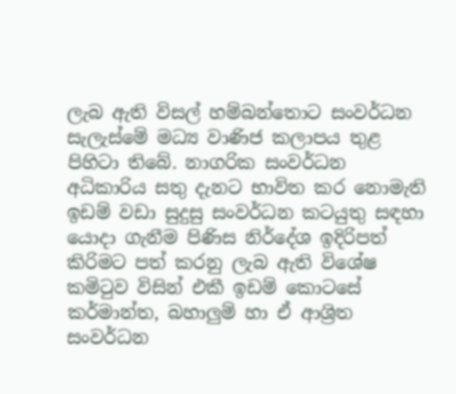ලැබ ඇති විසල් හම්බන්තොට සංවර්ධන සැලැස්මේ මධ්‍ය වාණිජ කලාපය තුළ පිහිටා තිබේ. නාගරික සංවර්ධන අධිකාරිය සතු දැනට භාවිත කර නොමැති ඉඩම් වඩා සුදුසු සංවර්ධන කටයුතු සඳහා යොදා ගැනීම පිණිස නිර්දේශ ඉදිරිපත් කිරිමට පත් කරනු ලැබ ඇති විශේෂ කමිටුව විසින් එකී ඉඩම් කොටසේ කර්මාන්ත, බහාලුම් හා ඒ ආශ්‍රිත සංවර්ධන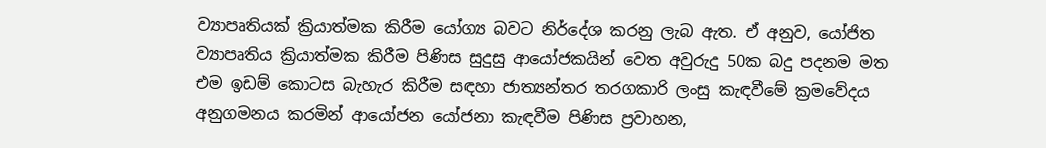ව්‍යාපෘතියක් ක්‍රියාත්මක කිරීම යෝග්‍ය බවට නිර්දේශ කරනු ලැබ ඇත. ඒ අනුව, යෝජිත ව්‍යාපෘතිය ක්‍රියාත්මක කිරීම පිණිස සුදුසු ආයෝජකයින් වෙත අවුරුදු 50ක බදු පදනම මත එම ඉඩම් කොටස බැහැර කිරීම සඳහා ජාත්‍යන්තර තරගකාරි ලංසු කැඳවීමේ ක්‍රමවේදය අනුගමනය කරමින් ආයෝජන යෝජනා කැඳවීම පිණිස ප්‍රවාහන,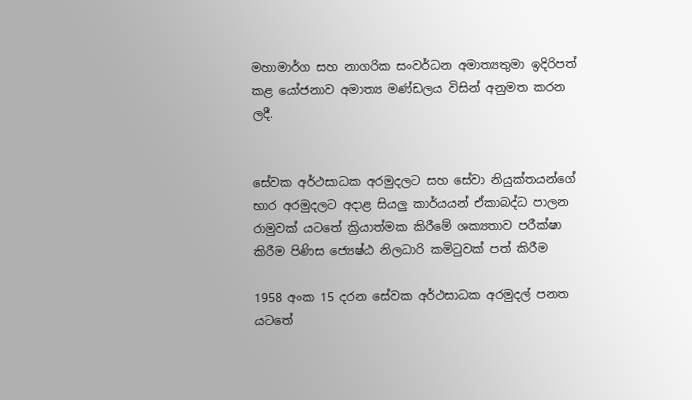මහාමාර්ග සහ නාගරික සංවර්ධන අමාත්‍යතුමා ඉදිරිපත් කළ යෝජනාව අමාත්‍ය මණ්ඩලය විසින් අනුමත කරන ලදී.


සේවක අර්ථසාධක අරමුදලට සහ සේවා නියුක්තයන්ගේ භාර අරමුදලට අදාළ සියලු කාර්යයන් ඒකාබද්ධ පාලන රාමුවක් යටතේ ක්‍රියාත්මක කිරීමේ ශක්‍යතාව පරීක්ෂා කිරීම පිණිස ජ්‍යෙෂ්ඨ නිලධාරි කමිටුවක් පත් කිරීම

1958 අංක 15 දරන සේවක අර්ථසාධක අරමුදල් පනත යටතේ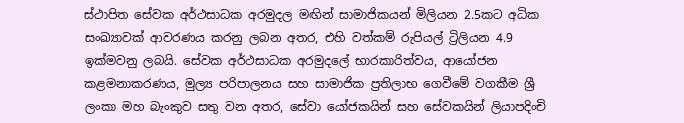ස්ථාපිත සේවක අර්ථසාධක අරමුදල මඟින් සාමාජිකයන් මිලියන 2.5කට අධික සංඛ්‍යාවක් ආවරණය කරනු ලබන අතර, එහි වත්කම් රුපියල් ට්‍රිලියන 4.9 ඉක්මවනු ලබයි. සේවක අර්ථසාධක අරමුදලේ භාරකාරිත්වය, ආයෝජන කළමනාකරණය, මුල්‍ය පරිපාලනය සහ සාමාජික ප්‍රතිලාභ ගෙවීමේ වගකීම ශ්‍රී ලංකා මහ බැංකුව සතු වන අතර, සේවා යෝජකයින් සහ සේවකයින් ලියාපදිංචි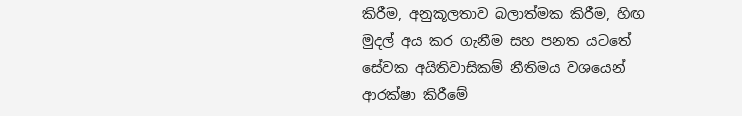කිරීම, අනුකූලතාව බලාත්මක කිරීම, හිඟ මුදල් අය කර ගැනීම සහ පනත යටතේ සේවක අයිතිවාසිකම් නීතිමය වශයෙන් ආරක්ෂා කිරීමේ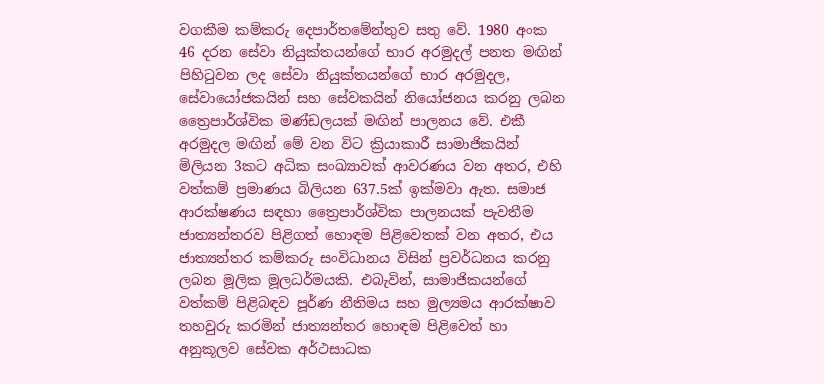වගකීම කම්කරු දෙපාර්තමේන්තුව සතු වේ. 1980 අංක 46 දරන සේවා නියුක්තයන්ගේ භාර අරමුදල් පනත මඟින් පිහිටුවන ලද සේවා නියුක්තයන්ගේ භාර අරමුදල, සේවායෝජකයින් සහ සේවකයින් නියෝජනය කරනු ලබන ත්‍රෛපාර්ශ්වික මණ්ඩලයක් මඟින් පාලනය වේ. එකී අරමුදල මඟින් මේ වන විට ක්‍රියාකාරී සාමාජිකයින් මිලියන 3කට අධික සංඛ්‍යාවක් ආවරණය වන අතර, එහි වත්කම් ප්‍රමාණය බිලියන 637.5ක් ඉක්මවා ඇත. සමාජ ආරක්ෂණය සඳහා ත්‍රෛපාර්ශ්වික පාලනයක් පැවතීම ජාත්‍යන්තරව පිළිගත් හොඳම පිළිවෙතක් වන අතර, එය ජාත්‍යන්තර කම්කරු සංවිධානය විසින් ප්‍රවර්ධනය කරනු ලබන මූලික මූලධර්මයකි. එබැවින්, සාමාජිකයන්ගේ වත්කම් පිළිබඳව පූර්ණ නීතිමය සහ මුල්‍යමය ආරක්ෂාව තහවුරු කරමින් ජාත්‍යන්තර හොඳම පිළිවෙත් හා අනුකූලව සේවක අර්ථසාධක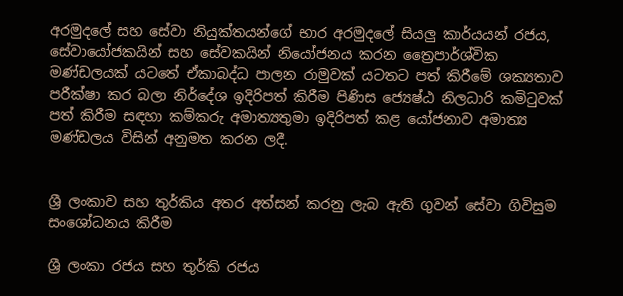අරමුදලේ සහ සේවා නියුක්තයන්ගේ භාර අරමුදලේ සියලු කාර්යයන් රජය, සේවායෝජකයින් සහ සේවකයින් නියෝජනය කරන ත්‍රෛපාර්ශ්වික මණ්ඩලයක් යටතේ ඒකාබද්ධ පාලන රාමුවක් යටතට පත් කිරීමේ ශක්‍යතාව පරීක්ෂා කර බලා නිර්දේශ ඉදිරිපත් කිරීම පිණිස ජ්‍යෙෂ්ඨ නිලධාරි කමිටුවක් පත් කිරීම සඳහා කම්කරු අමාත්‍යතුමා ඉදිරිපත් කළ යෝජනාව අමාත්‍ය මණ්ඩලය විසින් අනුමත කරන ලදී.


ශ්‍රී ලංකාව සහ තුර්කිය අතර අත්සන් කරනු ලැබ ඇති ගුවන් සේවා ගිවිසුම සංශෝධනය කිරීම

ශ්‍රී ලංකා රජය සහ තුර්කි රජය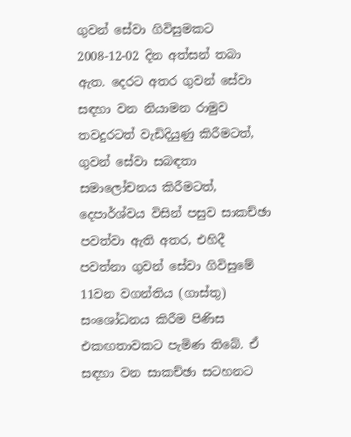ගුවන් සේවා ගිවිසුමකට 2008-12-02 දින අත්සන් තබා ඇත. දෙරට අතර ගුවන් සේවා සඳහා වන නියාමන රාමුව තවදුරටත් වැඩිදියුණු කිරීමටත්, ගුවන් සේවා සබඳතා සමාලෝචනය කිරීමටත්, දෙපාර්ශ්වය විසින් පසුව සාකච්ඡා පවත්වා ඇති අතර, එහිදී පවත්නා ගුවන් සේවා ගිවිසුමේ 11වන වගන්තිය (ගාස්තු) සංශෝධනය කිරීම පිණිස එකඟතාවකට පැමිණ තිබේ. ඒ සඳහා වන සාකච්ඡා සටහනට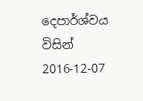දෙපාර්ශ්වය විසින් 2016-12-07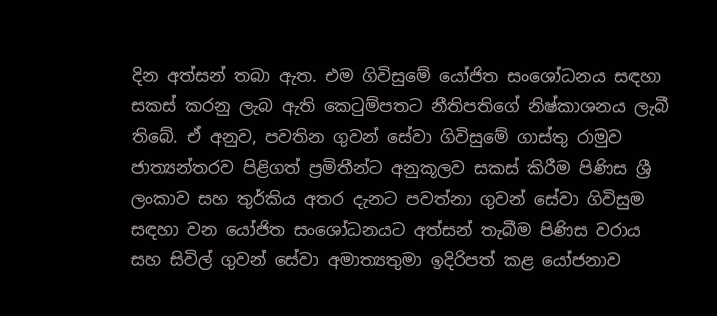දින අත්සන් තබා ඇත. එම ගිවිසුමේ යෝජිත සංශෝධනය සඳහා සකස් කරනු ලැබ ඇති කෙටුම්පතට නීතිපතිගේ නිෂ්කාශනය ලැබී තිබේ. ඒ අනුව, පවතින ගුවන් සේවා ගිවිසුමේ ගාස්තු රාමුව ජාත්‍යන්තරව පිළිගත් ප්‍රමිතීන්ට අනුකූලව සකස් කිරීම පිණිස ශ්‍රී ලංකාව සහ තුර්කිය අතර දැනට පවත්නා ගුවන් සේවා ගිවිසුම සඳහා වන යෝජිත සංශෝධනයට අත්සන් තැබීම පිණිස වරාය සහ සිවිල් ගුවන් සේවා අමාත්‍යතුමා ඉදිරිපත් කළ යෝජනාව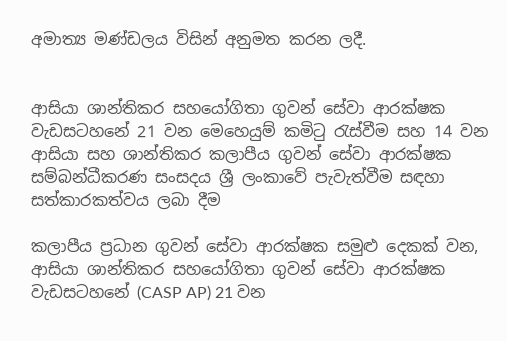අමාත්‍ය මණ්ඩලය විසින් අනුමත කරන ලදී.


ආසියා ශාන්තිකර සහයෝගිතා ගුවන් සේවා ආරක්ෂක වැඩසටහනේ 21 වන මෙහෙයුම් කමිටු රැස්වීම සහ 14 වන ආසියා සහ ශාන්තිකර කලාපීය ගුවන් සේවා ආරක්ෂක සම්බන්ධීකරණ සංසදය ශ්‍රී ලංකාවේ පැවැත්වීම සඳහා සත්කාරකත්වය ලබා දීම

කලාපීය ප්‍රධාන ගුවන් සේවා ආරක්ෂක සමුළු දෙකක් වන, ආසියා ශාන්තිකර සහයෝගිතා ගුවන් සේවා ආරක්ෂක වැඩසටහනේ (CASP AP) 21 වන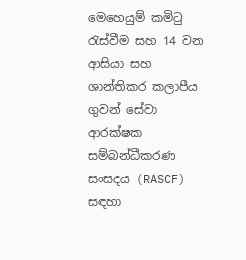මෙහෙයුම් කමිටු රැස්වීම සහ 14 වන ආසියා සහ ශාන්තිකර කලාපීය ගුවන් සේවා ආරක්ෂක සම්බන්ධීකරණ සංසදය (RASCF) සඳහා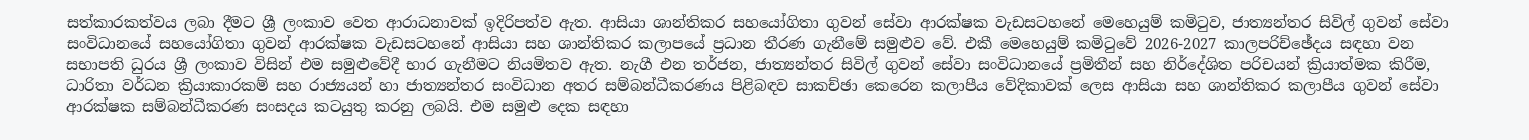සත්කාරකත්වය ලබා දීමට ශ්‍රී ලංකාව වෙත ආරාධනාවක් ඉදිරිපත්ව ඇත. ආසියා ශාන්තිකර සහයෝගිතා ගුවන් සේවා ආරක්ෂක වැඩසටහනේ මෙහෙයුම් කමිටුව, ජාත්‍යන්තර සිවිල් ගුවන් සේවා සංවිධානයේ සහයෝගිතා ගුවන් ආරක්ෂක වැඩසටහනේ ආසියා සහ ශාන්තිකර කලාපයේ ප්‍රධාන තීරණ ගැනීමේ සමුළුව වේ. එකී මෙහෙයුම් කමිටුවේ 2026-2027 කාලපරිච්ඡේදය සඳහා වන සභාපති ධුරය ශ්‍රී ලංකාව විසින් එම සමුළුවේදී භාර ගැනීමට නියමිතව ඇත. නැගී එන තර්ජන, ජාත්‍යන්තර සිවිල් ගුවන් සේවා සංවිධානයේ ප්‍රමිතීන් සහ නිර්දේශිත පරිචයන් ක්‍රියාත්මක කිරීම, ධාරිතා වර්ධන ක්‍රියාකාරකම් සහ රාජ්‍යයන් හා ජාත්‍යන්තර සංවිධාන අතර සම්බන්ධීකරණය පිළිබඳව සාකච්ඡා කෙරෙන කලාපීය වේදිකාවක් ලෙස ආසියා සහ ශාන්තිකර කලාපීය ගුවන් සේවා ආරක්ෂක සම්බන්ධීකරණ සංසදය කටයුතු කරනු ලබයි. එම සමුළු දෙක සඳහා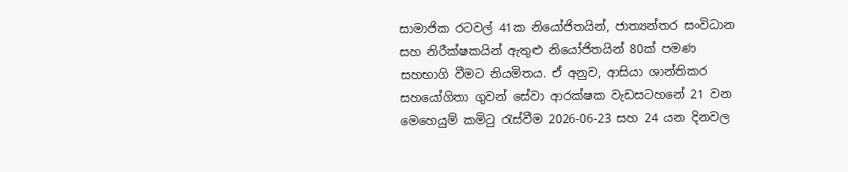සාමාජික රටවල් 41ක නියෝජිතයින්, ජාත්‍යන්තර සංවිධාන සහ නිරීක්ෂකයින් ඇතුළු නියෝජිතයින් 80ක් පමණ සහභාගි වීමට නියමිතය. ඒ අනුව, ආසියා ශාන්තිකර සහයෝගිතා ගුවන් සේවා ආරක්ෂක වැඩසටහනේ 21 වන මෙහෙයුම් කමිටු රැස්වීම 2026-06-23 සහ 24 යන දිනවල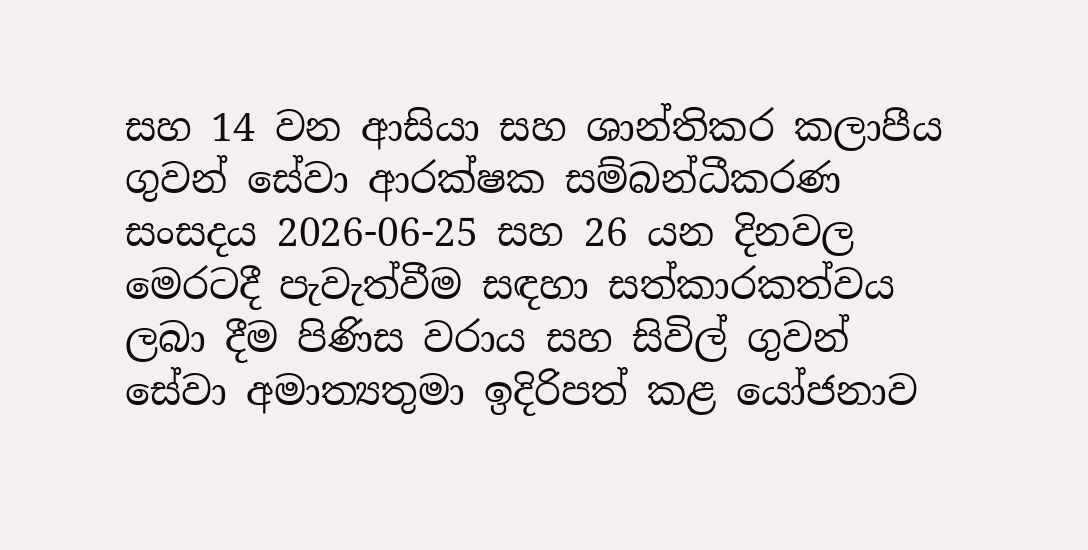සහ 14 වන ආසියා සහ ශාන්තිකර කලාපීය ගුවන් සේවා ආරක්ෂක සම්බන්ධීකරණ සංසදය 2026-06-25 සහ 26 යන දිනවල මෙරටදී පැවැත්වීම සඳහා සත්කාරකත්වය ලබා දීම පිණිස වරාය සහ සිවිල් ගුවන් සේවා අමාත්‍යතුමා ඉදිරිපත් කළ යෝජනාව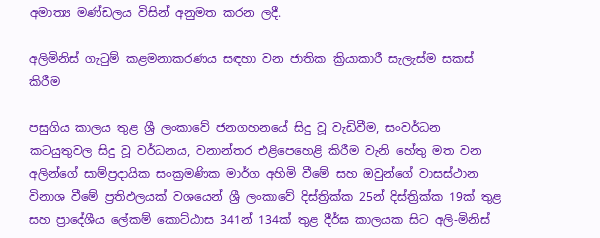අමාත්‍ය මණ්ඩලය විසින් අනුමත කරන ලදී.

අලිමිනිස් ගැටුම් කළමනාකරණය සඳහා වන ජාතික ක්‍රියාකාරී සැලැස්ම සකස් කිරීම

පසුගිය කාලය තුළ ශ්‍රී ලංකාවේ ජනගහනයේ සිදු වූ වැඩිවීම, සංවර්ධන කටයුතුවල සිදු වූ වර්ධනය, වනාන්තර එළිපෙහෙළි කිරීම වැනි හේතු මත වන අලින්ගේ සාම්ප්‍රදායික සංක්‍රමණික මාර්ග අහිමි වීමේ සහ ඔවුන්ගේ වාසස්ථාන විනාශ වීමේ ප්‍රතිඵලයක් වශයෙන් ශ්‍රී ලංකාවේ දිස්ත්‍රික්ක 25න් දිස්ත්‍රික්ක 19ක් තුළ සහ ප්‍රාදේශීය ලේකම් කොට්ඨාස 341න් 134ක් තුළ දීර්ඝ කාලයක සිට අලි-මිනිස්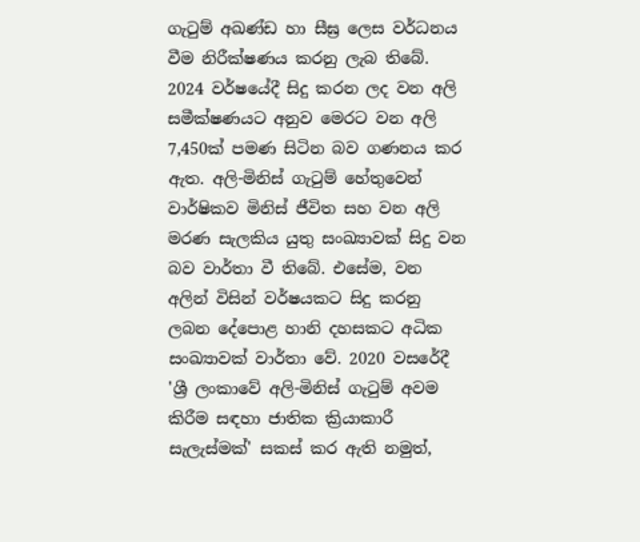ගැටුම් අඛණ්ඩ හා සීඝ්‍ර ලෙස වර්ධනය වීම නිරීක්ෂණය කරනු ලැබ තිබේ. 2024 වර්ෂයේදී සිදු කරන ලද වන අලි සමීක්ෂණයට අනුව මෙරට වන අලි 7,450ක් පමණ සිටින බව ගණනය කර ඇත. අලි-මිනිස් ගැටුම් හේතුවෙන් වාර්ෂිකව මිනිස් ජීවිත සහ වන අලි මරණ සැලකිය යුතු සංඛ්‍යාවක් සිදු වන බව වාර්තා වී තිබේ. එසේම, වන අලින් විසින් වර්ෂයකට සිදු කරනු ලබන දේපොළ හානි දහසකට අධික සංඛ්‍යාවක් වාර්තා වේ. 2020 වසරේදී 'ශ්‍රී ලංකාවේ අලි-මිනිස් ගැටුම් අවම කිරීම සඳහා ජාතික ක්‍රියාකාරී සැලැස්මක්' සකස් කර ඇති නමුත්,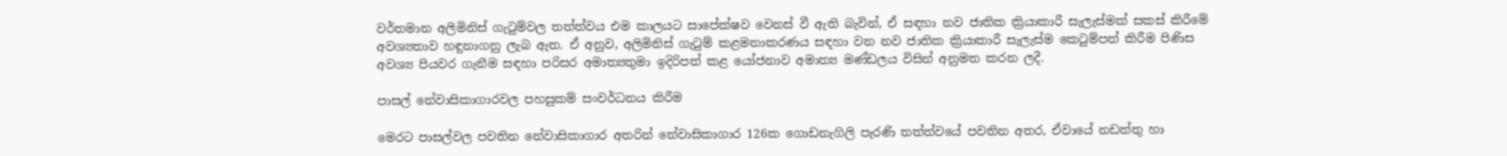වර්තමාන අලිමිනිස් ගැටුම්වල තත්ත්වය එම කාලයට සාපේක්ෂව වෙනස් වී ඇති බැවින්, ඒ සඳහා නව ජාතික ක්‍රියාකාරී සැලැස්මක් සකස් කිරීමේ අවශ්‍යතාව හඳුනාගනු ලැබ ඇත. ඒ අනුව, අලිමිනිස් ගැටුම් කළමනාකරණය සඳහා වන නව ජාතික ක්‍රියාකාරී සැලැස්ම කෙටුම්පත් කිරීම පිණිස අවශ්‍ය පියවර ගැනීම සඳහා පරිසර අමාත්‍යතුමා ඉදිරිපත් කළ යෝජනාව අමාත්‍ය මණ්ඩලය විසින් අනුමත කරන ලදී.

පාසල් නේවාසිකාගාරවල පහසුකම් සංවර්ධනය කිරීම

මෙරට පාසල්වල පවතින නේවාසිකාගාර අතරින් නේවාසිකාගාර 126ක ගොඩනැගිලි පැරණි තත්ත්වයේ පවතින අතර, ඒවායේ නඩත්තු හා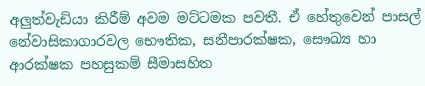අලුත්වැඩියා කිරීම් අවම මට්ටමක පවතී. ඒ හේතුවෙන් පාසල් නේවාසිකාගාරවල භෞතික, සනීපාරක්ෂක, සෞඛ්‍ය හා ආරක්ෂක පහසුකම් සීමාසහිත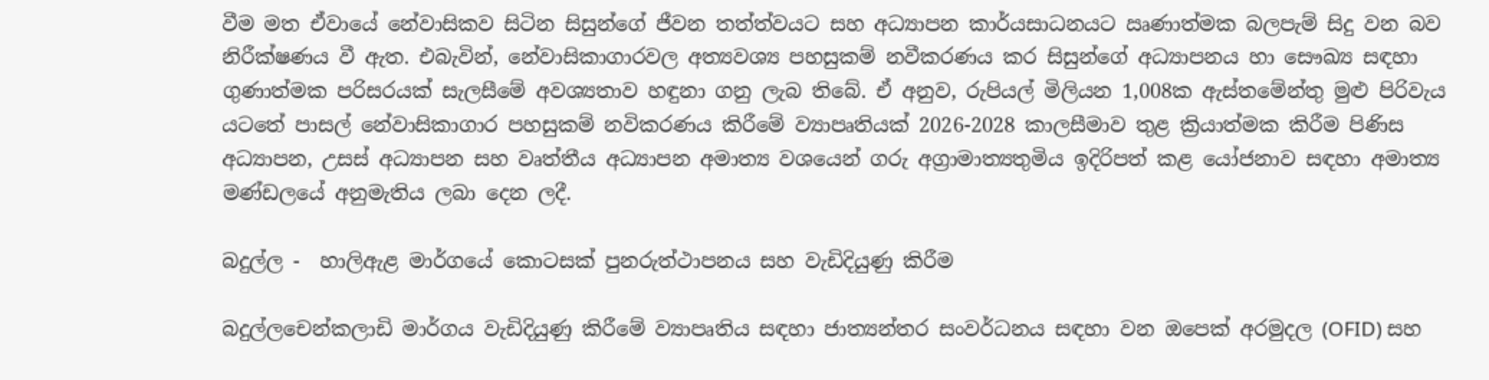වීම මත ඒවායේ නේවාසිකව සිටින සිසුන්ගේ ජීවන තත්ත්වයට සහ අධ්‍යාපන කාර්යසාධනයට ඍණාත්මක බලපැම් සිදු වන බව නිරීක්ෂණය වී ඇත. එබැවින්, නේවාසිකාගාරවල අත්‍යවශ්‍ය පහසුකම් නවීකරණය කර සිසුන්ගේ අධ්‍යාපනය හා සෞඛ්‍ය සඳහා ගුණාත්මක පරිසරයක් සැලසීමේ අවශ්‍යතාව හඳුනා ගනු ලැබ තිබේ. ඒ අනුව, රුපියල් මිලියන 1,008ක ඇස්තමේන්තු මුළු පිරිවැය යටතේ පාසල් නේවාසිකාගාර පහසුකම් නවිකරණය කිරීමේ ව්‍යාපෘතියක් 2026-2028 කාලසීමාව තුළ ක්‍රියාත්මක කිරීම පිණිස අධ්‍යාපන, උසස් අධ්‍යාපන සහ වෘත්තීය අධ්‍යාපන අමාත්‍ය වශයෙන් ගරු අග්‍රාමාත්‍යතුමිය ඉදිරිපත් කළ යෝජනාව සඳහා අමාත්‍ය මණ්ඩලයේ අනුමැතිය ලබා දෙන ලදී.

බදුල්ල -  හාලිඇළ මාර්ගයේ කොටසක් පුනරුත්ථාපනය සහ වැඩිදියුණු කිරීම

බදුල්ලචෙන්කලාඩි මාර්ගය වැඩිදියුණු කිරීමේ ව්‍යාපෘතිය සඳහා ජාත්‍යන්තර සංවර්ධනය සඳහා වන ඔපෙක් අරමුදල (OFID) සහ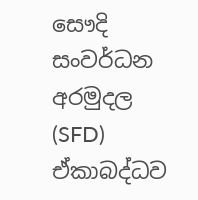සෞදි සංවර්ධන අරමුදල (SFD) ඒකාබද්ධව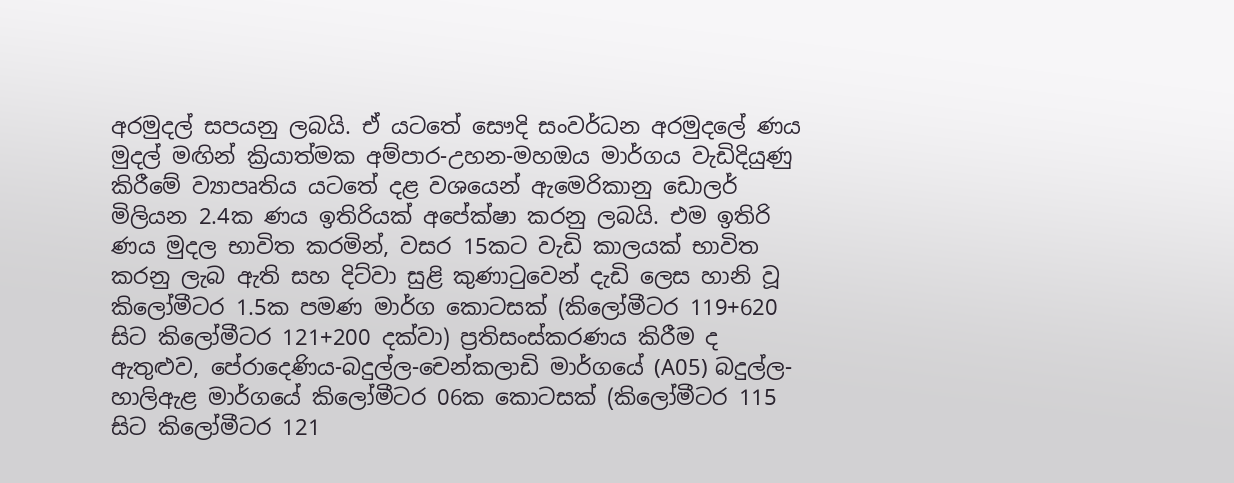අරමුදල් සපයනු ලබයි. ඒ යටතේ සෞදි සංවර්ධන අරමුදලේ ණය මුදල් මඟින් ක්‍රියාත්මක අම්පාර-උහන-මහඔය මාර්ගය වැඩිදියුණු කිරීමේ ව්‍යාපෘතිය යටතේ දළ වශයෙන් ඇමෙරිකානු ඩොලර් මිලියන 2.4ක ණය ඉතිරියක් අපේක්ෂා කරනු ලබයි. එම ඉතිරි ණය මුදල භාවිත කරමින්, වසර 15කට වැඩි කාලයක් භාවිත කරනු ලැබ ඇති සහ දිට්වා සුළි කුණාටුවෙන් දැඩි ලෙස හානි වූ කිලෝමීටර 1.5ක පමණ මාර්ග කොටසක් (කිලෝමීටර 119+620 සිට කිලෝමීටර 121+200 දක්වා) ප්‍රතිසංස්කරණය කිරීම ද ඇතුළුව, පේරාදෙණිය-බදුල්ල-චෙන්කලාඩි මාර්ගයේ (A05) බදුල්ල-හාලිඇළ මාර්ගයේ කිලෝමීටර 06ක කොටසක් (කිලෝමීටර 115 සිට කිලෝමීටර 121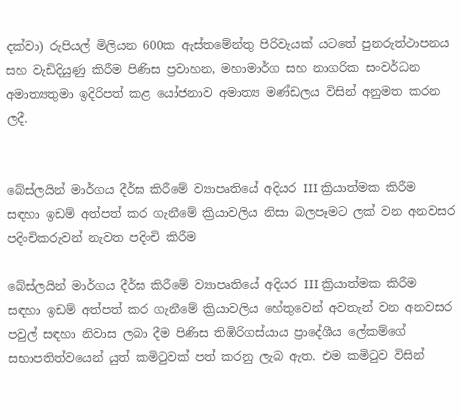දක්වා) රුපියල් මිලියන 600ක ඇස්තමේන්තු පිරිවැයක් යටතේ පුනරුත්ථාපනය සහ වැඩිදියුණු කිරීම පිණිස ප්‍රවාහන, මහාමාර්ග සහ නාගරික සංවර්ධන අමාත්‍යතුමා ඉදිරිපත් කළ යෝජනාව අමාත්‍ය මණ්ඩලය විසින් අනුමත කරන ලදී.


බේස්ලයින් මාර්ගය දීර්ඝ කිරීමේ ව්‍යාපෘතියේ අදියර III ක්‍රියාත්මක කිරීම සඳහා ඉඩම් අත්පත් කර ගැනීමේ ක්‍රියාවලිය නිසා බලපෑමට ලක් වන අනවසර පදිංචිකරුවන් නැවත පදිංචි කිරීම

බේස්ලයින් මාර්ගය දීර්ඝ කිරීමේ ව්‍යාපෘතියේ අදියර III ක්‍රියාත්මක කිරීම සඳහා ඉඩම් අත්පත් කර ගැනීමේ ක්‍රියාවලිය හේතුවෙන් අවතැන් වන අනවසර පවුල් සඳහා නිවාස ලබා දීම පිණිස තිඹිරිගස්යාය ප්‍රාදේශීය ලේකම්ගේ සභාපතිත්වයෙන් යුත් කමිටුවක් පත් කරනු ලැබ ඇත. එම කමිටුව විසින්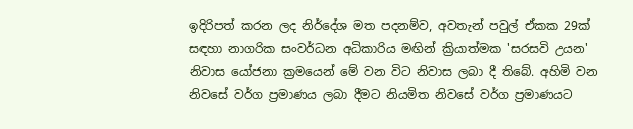ඉදිරිපත් කරන ලද නිර්දේශ මත පදනම්ව, අවතැන් පවුල් ඒකක 29ක් සඳහා නාගරික සංවර්ධන අධිකාරිය මඟින් ක්‍රියාත්මක 'සරසවි උයන' නිවාස යෝජනා ක්‍රමයෙන් මේ වන විට නිවාස ලබා දී තිබේ. අහිමි වන නිවසේ වර්ග ප්‍රමාණය ලබා දීමට නියමිත නිවසේ වර්ග ප්‍රමාණයට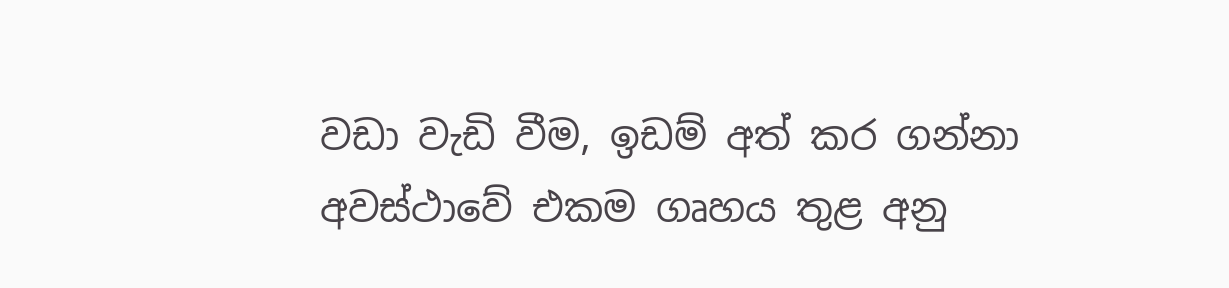වඩා වැඩි වීම, ඉඩම් අත් කර ගන්නා අවස්ථාවේ එකම ගෘහය තුළ අනු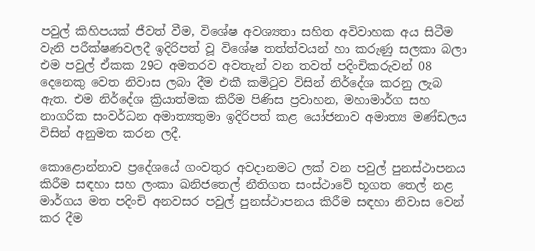පවුල් කිහිපයක් ජීවත් වීම, විශේෂ අවශ්‍යතා සහිත අවිවාහක අය සිටීම වැනි පරීක්ෂණවලදී ඉදිරිපත් වූ විශේෂ තත්ත්වයන් හා කරුණු සලකා බලා එම පවුල් ඒකක 29ට අමතරව අවතැන් වන තවත් පදිංචිකරුවන් 08 දෙනෙකු වෙත නිවාස ලබා දීම එකී කමිටුව විසින් නිර්දේශ කරනු ලැබ ඇත. එම නිර්දේශ ක්‍රියාත්මක කිරීම පිණිස ප්‍රවාහන, මහාමාර්ග සහ නාගරික සංවර්ධන අමාත්‍යතුමා ඉදිරිපත් කළ යෝජනාව අමාත්‍ය මණ්ඩලය විසින් අනුමත කරන ලදී.

කොළොන්නාව ප්‍රදේශයේ ගංවතුර අවදානමට ලක් වන පවුල් පුනස්ථාපනය කිරීම සඳහා සහ ලංකා ඛනිජතෙල් නීතිගත සංස්ථාවේ භූගත තෙල් නළ මාර්ගය මත පදිංචි අනවසර පවුල් පුනස්ථාපනය කිරීම සඳහා නිවාස වෙන් කර දීම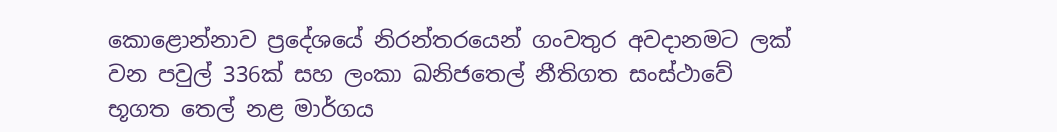කොළොන්නාව ප්‍රදේශයේ නිරන්තරයෙන් ගංවතුර අවදානමට ලක් වන පවුල් 336ක් සහ ලංකා ඛනිජතෙල් නීතිගත සංස්ථාවේ භූගත තෙල් නළ මාර්ගය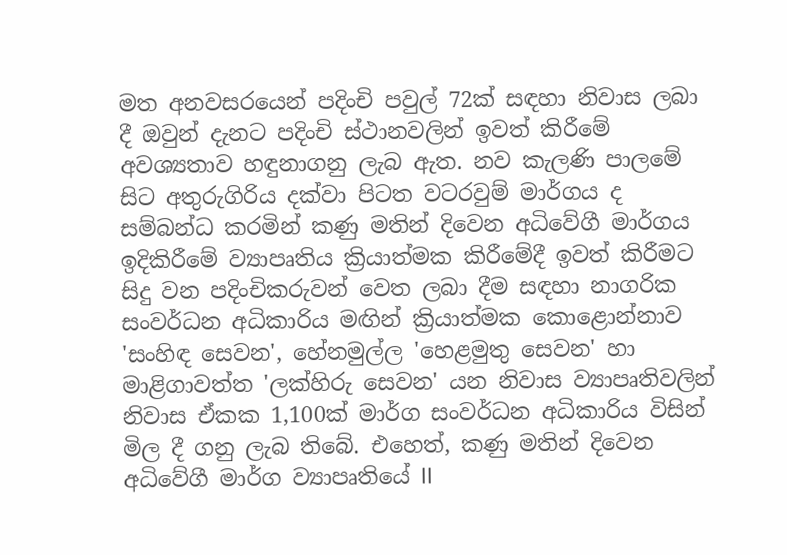මත අනවසරයෙන් පදිංචි පවුල් 72ක් සඳහා නිවාස ලබා දී ඔවුන් දැනට පදිංචි ස්ථානවලින් ඉවත් කිරීමේ අවශ්‍යතාව හඳුනාගනු ලැබ ඇත. නව කැලණි පාලමේ සිට අතුරුගිරිය දක්වා පිටත වටරවුම් මාර්ගය ද සම්බන්ධ කරමින් කණු මතින් දිවෙන අධිවේගී මාර්ගය ඉදිකිරීමේ ව්‍යාපෘතිය ක්‍රියාත්මක කිරීමේදී ඉවත් කිරීමට සිදු වන පදිංචිකරුවන් වෙත ලබා දීම සඳහා නාගරික සංවර්ධන අධිකාරිය මඟින් ක්‍රියාත්මක කොළොන්නාව 'සංහිඳ සෙවන', හේනමුල්ල 'හෙළමුතු සෙවන' හා මාළිගාවත්ත 'ලක්හිරු සෙවන' යන නිවාස ව්‍යාපෘතිවලින් නිවාස ඒකක 1,100ක් මාර්ග සංවර්ධන අධිකාරිය විසින් මිල දී ගනු ලැබ තිබේ. එහෙත්, කණු මතින් දිවෙන අධිවේගී මාර්ග ව්‍යාපෘතියේ II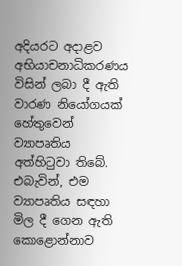අදියරට අදාළව අභියාචනාධිකරණය විසින් ලබා දී ඇති වාරණ නියෝගයක් හේතුවෙන් ව්‍යාපෘතිය අත්හිටුවා තිබේ. එබැවින්, එම ව්‍යාපෘතිය සඳහා මිල දී ගෙන ඇති කොළොන්නාව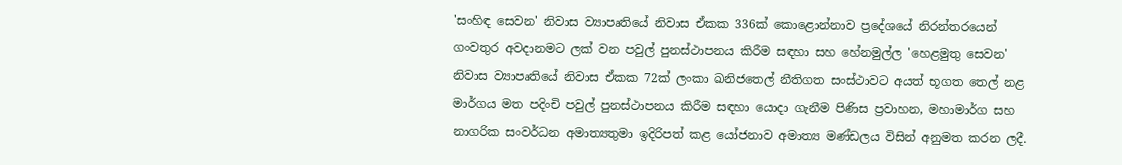'සංහිඳ සෙවන' නිවාස ව්‍යාපෘතියේ නිවාස ඒකක 336ක් කොළොන්නාව ප්‍රදේශයේ නිරන්තරයෙන් ගංවතුර අවදානමට ලක් වන පවුල් පුනස්ථාපනය කිරීම සඳහා සහ හේනමුල්ල 'හෙළමුතු සෙවන' නිවාස ව්‍යාපෘතියේ නිවාස ඒකක 72ක් ලංකා ඛනිජතෙල් නීතිගත සංස්ථාවට අයත් භූගත තෙල් නළ මාර්ගය මත පදිංචි පවුල් පුනස්ථාපනය කිරීම සඳහා යොදා ගැනීම පිණිස ප්‍රවාහන, මහාමාර්ග සහ නාගරික සංවර්ධන අමාත්‍යතුමා ඉදිරිපත් කළ යෝජනාව අමාත්‍ය මණ්ඩලය විසින් අනුමත කරන ලදී.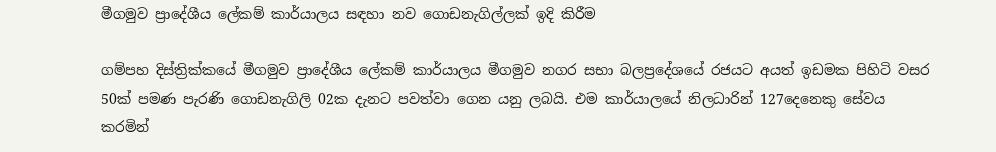මීගමුව ප්‍රාදේශීය ලේකම් කාර්යාලය සඳහා නව ගොඩනැගිල්ලක් ඉදි කිරීම

ගම්පහ දිස්ත්‍රික්කයේ මීගමුව ප්‍රාදේශීය ලේකම් කාර්යාලය මීගමුව නගර සභා බලප්‍රදේශයේ රජයට අයත් ඉඩමක පිහිටි වසර 50ක් පමණ පැරණි ගොඩනැගිලි 02ක දැනට පවත්වා ගෙන යනු ලබයි. එම කාර්යාලයේ නිලධාරින් 127දෙනෙකු සේවය කරමින්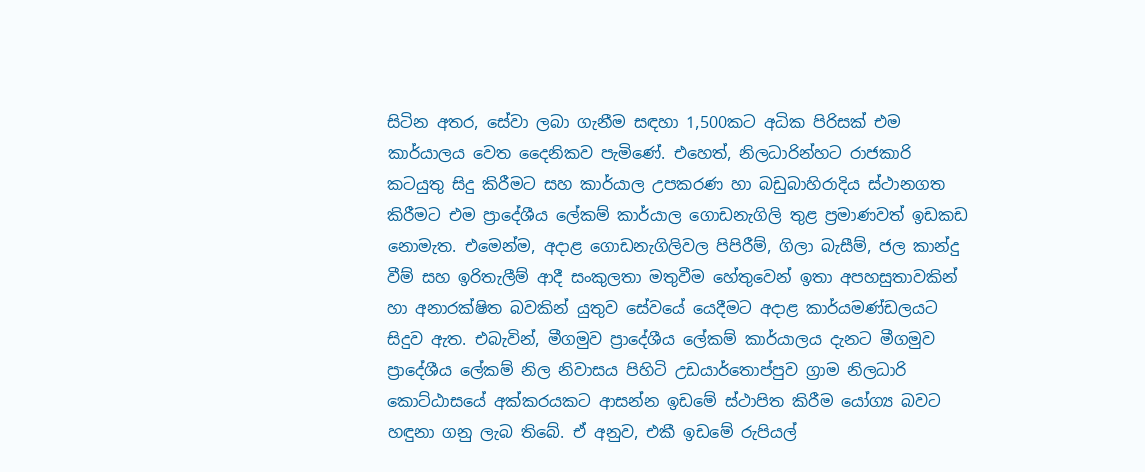සිටින අතර, සේවා ලබා ගැනීම සඳහා 1,500කට අධික පිරිසක් එම කාර්යාලය වෙත දෛනිකව පැමිණේ. එහෙත්, නිලධාරින්හට රාජකාරි කටයුතු සිදු කිරීමට සහ කාර්යාල උපකරණ හා බඩුබාහිරාදිය ස්ථානගත කිරීමට එම ප්‍රාදේශීය ලේකම් කාර්යාල ගොඩනැගිලි තුළ ප්‍රමාණවත් ඉඩකඩ නොමැත. එමෙන්ම, අදාළ ගොඩනැගිලිවල පිපිරීම්, ගිලා බැසීම්, ජල කාන්දු වීම් සහ ඉරිතැලීම් ආදී සංකුලතා මතුවීම හේතුවෙන් ඉතා අපහසුතාවකින් හා අනාරක්ෂිත බවකින් යුතුව සේවයේ යෙදීමට අදාළ කාර්යමණ්ඩලයට සිදුව ඇත. එබැවින්, මීගමුව ප්‍රාදේශීය ලේකම් කාර්යාලය දැනට මීගමුව ප්‍රාදේශීය ලේකම් නිල නිවාසය පිහිටි උඩයාර්තොප්පුව ග්‍රාම නිලධාරි කොට්ඨාසයේ අක්කරයකට ආසන්න ඉඩමේ ස්ථාපිත කිරීම යෝග්‍ය බවට හඳුනා ගනු ලැබ තිබේ. ඒ අනුව, එකී ඉඩමේ රුපියල්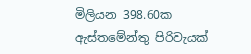මිලියන 398.60ක ඇස්තමේන්තු පිරිවැයක්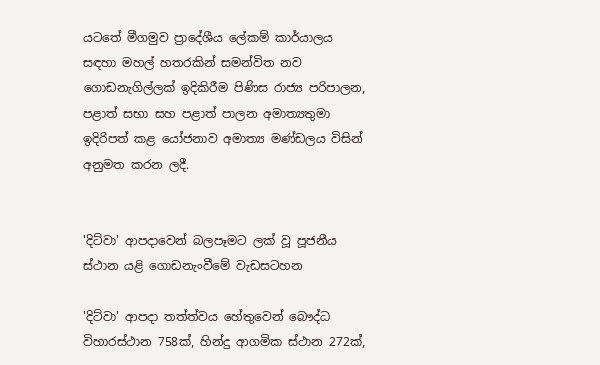යටතේ මීගමුව ප්‍රාදේශීය ලේකම් කාර්යාලය සඳහා මහල් හතරකින් සමන්විත නව ගොඩනැගිල්ලක් ඉදිකිරීම පිණිස රාජ්‍ය පරිපාලන, පළාත් සභා සහ පළාත් පාලන අමාත්‍යතුමා ඉදිරිපත් කළ යෝජනාව අමාත්‍ය මණ්ඩලය විසින් අනුමත කරන ලදී.


'දිට්වා' ආපදාවෙන් බලපෑමට ලක් වූ පූජනීය ස්ථාන යළි ගොඩනැංවීමේ වැඩසටහන

'දිට්වා' ආපදා තත්ත්වය හේතුවෙන් බෞද්ධ විහාරස්ථාන 758ක්, හින්දු ආගමික ස්ථාන 272ක්,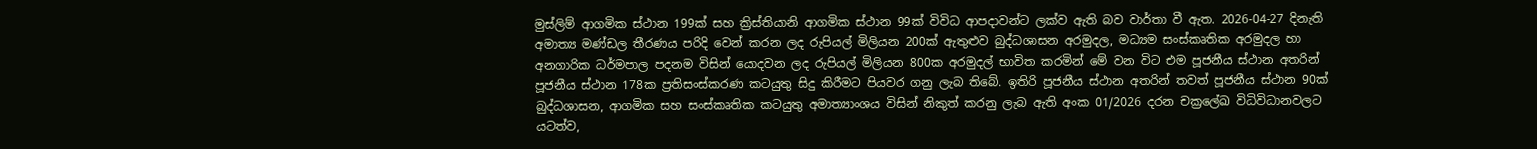මුස්ලිම් ආගමික ස්ථාන 199ක් සහ ක්‍රිස්තියානි ආගමික ස්ථාන 99ක් විවිධ ආපදාවන්ට ලක්ව ඇති බව වාර්තා වී ඇත. 2026-04-27 දිනැති අමාත්‍ය මණ්ඩල තීරණය පරිදි වෙන් කරන ලද රුපියල් මිලියන 200ක් ඇතුළුව බුද්ධශාසන අරමුදල, මධ්‍යම සංස්කෘතික අරමුදල හා අනගාරික ධර්මපාල පදනම විසින් යොදවන ලද රුපියල් මිලියන 800ක අරමුදල් භාවිත කරමින් මේ වන විට එම පූජනීය ස්ථාන අතරින් පූජනීය ස්ථාන 178ක ප්‍රතිසංස්කරණ කටයුතු සිදු කිරීමට පියවර ගනු ලැබ ති‌බේ. ඉතිරි පූජනීය ස්ථාන අතරින් තවත් පූජනීය ස්ථාන 90ක් බුද්ධශාසන, ආගමික සහ සංස්කෘතික කටයුතු අමාත්‍යාංශය විසින් නිකුත් කරනු ලැබ ඇති අංක 01/2026 දරන චක්‍රලේඛ විධිවිධානවලට යටත්ව,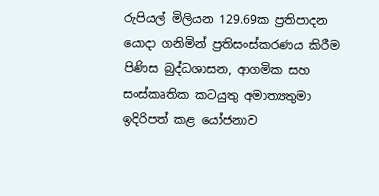රුපියල් මිලියන 129.69ක ප්‍රතිපාදන යොදා ගනිමින් ප්‍රතිසංස්කරණය කිරීම පිණිස බුද්ධශාසන, ආගමික සහ සංස්කෘතික කටයුතු අමාත්‍යතුමා ඉදිරිපත් කළ යෝජනාව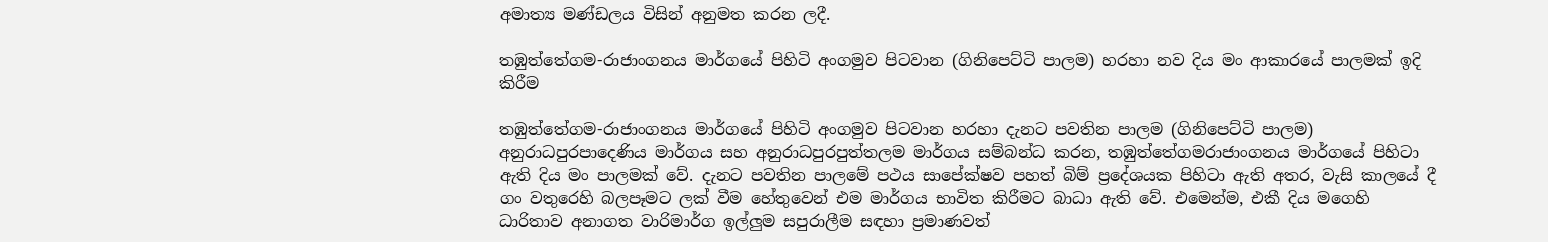අමාත්‍ය මණ්ඩලය විසින් අනුමත කරන ලදී.

තඹුත්තේගම-රාජාංගනය මාර්ගයේ පිහිටි අංගමුව පිටවාන (ගිනිපෙට්ටි පාලම) හරහා නව දිය මං ආකාරයේ පාලමක් ඉදි කිරීම

තඹුත්තේගම-රාජාංගනය මාර්ගයේ පිහිටි අංගමුව පිටවාන හරහා දැනට පවතින පාලම (ගිනිපෙට්ටි පාලම) අනුරාධපුරපාදෙණිය මාර්ගය සහ අනුරාධපුරපුත්තලම මාර්ගය සම්බන්ධ කරන, තඹුත්තේගමරාජාංගනය මාර්ගයේ පිහිටා ඇති දිය මං පාලමක් වේ. දැනට පවතින පාලමේ පථය සාපේක්ෂව පහත් බිම් ප්‍රදේශයක පිහිටා ඇති අතර, වැසි කාලයේ දී ගං වතුරෙහි බලපෑමට ලක් වීම හේතුවෙන් එම මාර්ගය භාවිත කිරීමට බාධා ඇති වේ. එමෙන්ම, එකී දිය මගෙහි ධාරිතාව අනාගත වාරිමාර්ග ඉල්ලුම සපුරාලීම සඳහා ප්‍රමාණවත්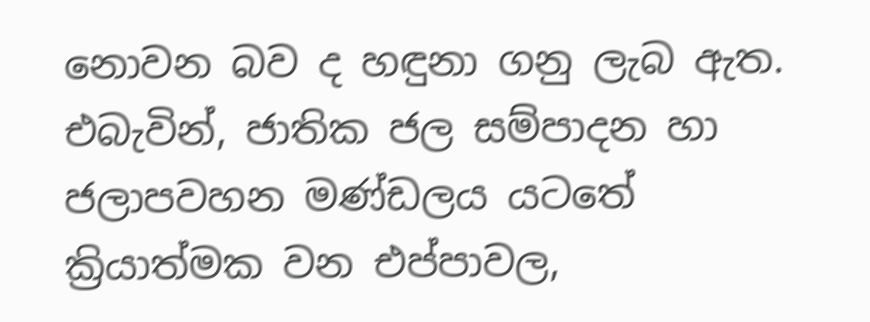නොවන බව ද හඳුනා ගනු ලැබ ඇත. එබැවින්, ජාතික ජල සම්පාදන හා ජලාපවහන මණ්ඩලය යටතේ ක්‍රියාත්මක වන එප්පාවල,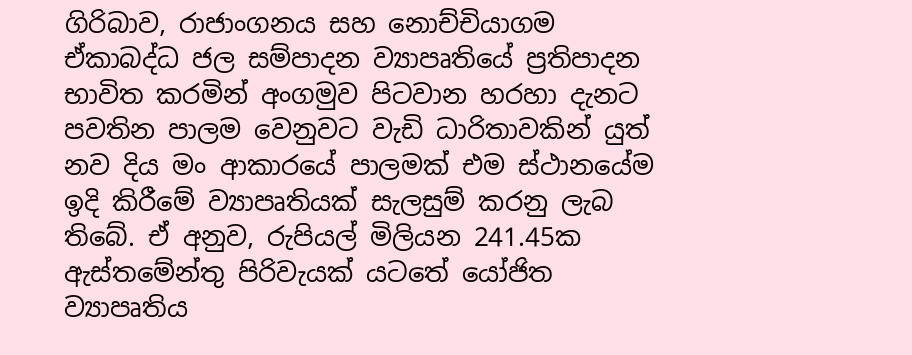ගිරිබාව, රාජාංගනය සහ නොච්චියාගම ඒකාබද්ධ ජල සම්පාදන ව්‍යාපෘතියේ ප්‍රතිපාදන භාවිත කරමින් අංගමුව පිටවාන හරහා දැනට පවතින පාලම වෙනුවට වැඩි ධාරිතාවකින් යුත් නව දිය මං ආකාරයේ පාලමක් එම ස්ථානයේම ඉදි කිරීමේ ව්‍යාපෘතියක් සැලසුම් කරනු ලැබ තිබේ. ඒ අනුව, රුපියල් මිලියන 241.45ක ඇස්තමේන්තු පිරිවැයක් යටතේ යෝජිත ව්‍යාපෘතිය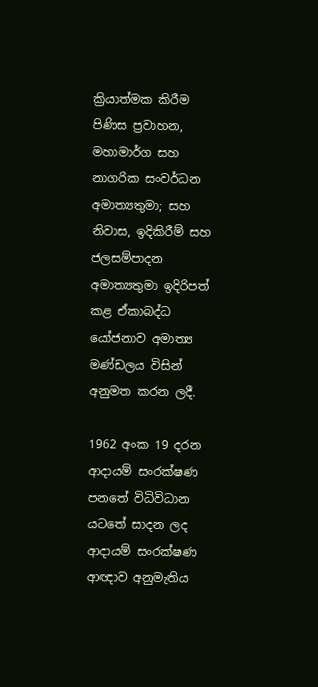ක්‍රියාත්මක කිරීම පිණිස ප්‍රවාහන, මහාමාර්ග සහ නාගරික සංවර්ධන අමාත්‍යතුමා; සහ නිවාස, ඉදිකිරීම් සහ ජලසම්පාදන අමාත්‍යතුමා ඉදිරිපත් කළ ඒකාබද්ධ යෝජනාව අමාත්‍ය මණ්ඩලය විසින් අනුමත කරන ලදී.

1962 අංක 19 දරන ආදායම් සංරක්ෂණ පනතේ විධිවිධාන යටතේ සාදන ලද ආදායම් සංරක්ෂණ ආඥාව අනුමැතිය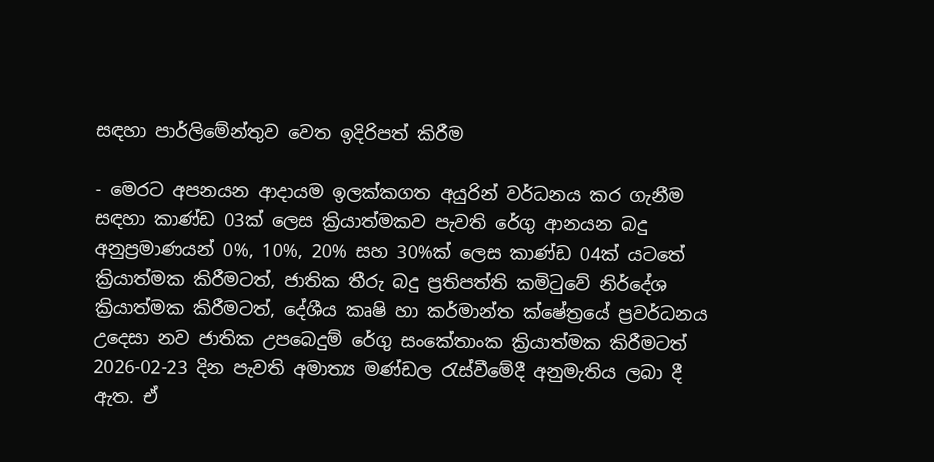සඳහා පාර්ලිමේන්තුව වෙත ඉදිරිපත් කිරීම

- මෙරට අපනයන ආදායම ඉලක්කගත අයුරින් වර්ධනය කර ගැනීම සඳහා කාණ්ඩ 03ක් ලෙස ක්‍රියාත්මකව පැවති රේගු ආනයන බදු අනුප්‍රමාණයන් 0%, 10%, 20% සහ 30%ක් ලෙස කාණ්ඩ 04ක් යටතේ ක්‍රියාත්මක කිරීමටත්, ජාතික තීරු බදු ප්‍රතිපත්ති කමිටුවේ නිර්දේශ ක්‍රියාත්මක කිරීමටත්, දේශීය කෘෂි හා කර්මාන්ත ක්ෂේත්‍රයේ ප්‍රවර්ධනය උදෙසා නව ජාතික උපබෙදුම් රේගු සංකේතාංක ක්‍රියාත්මක කිරීමටත් 2026-02-23 දින පැවති අමාත්‍ය මණ්ඩල රැස්වීමේදී අනුමැතිය ලබා දී ඇත. ඒ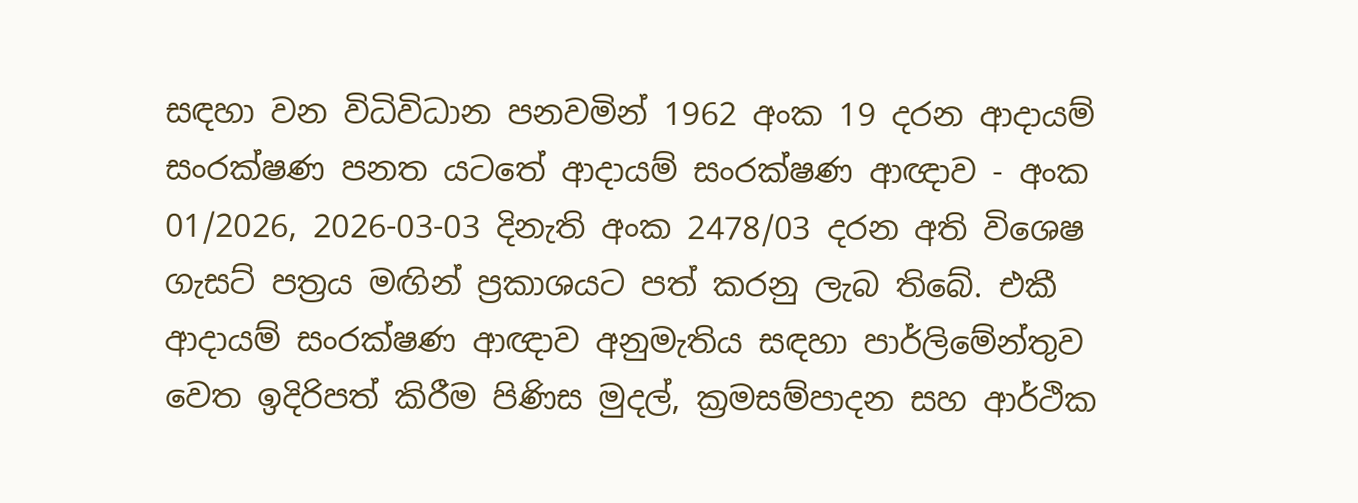සඳහා වන විධිවිධාන පනවමින් 1962 අංක 19 දරන ආදායම් සංරක්ෂණ පනත යටතේ ආදායම් සංරක්ෂණ ආඥාව - අංක 01/2026, 2026-03-03 දිනැති අංක 2478/03 දරන අති විශෙෂ ගැසට් පත්‍රය මඟින් ප්‍රකාශයට පත් කරනු ලැබ තිබේ. එකී ආදායම් සංරක්ෂණ ආඥාව අනුමැතිය සඳහා පාර්ලිමේන්තුව වෙත ඉදිරිපත් කිරීම පිණිස මුදල්, ක්‍රමසම්පාදන සහ ආර්ථික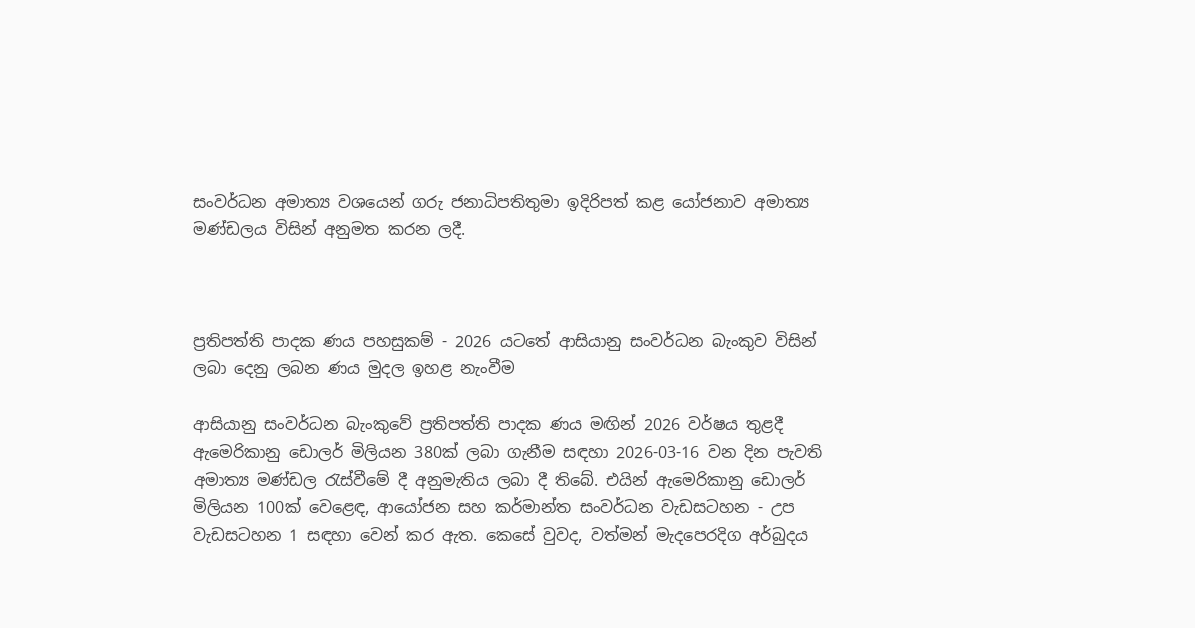සංවර්ධන අමාත්‍ය වශයෙන් ගරු ජනාධිපතිතුමා ඉදිරිපත් කළ යෝජනාව අමාත්‍ය මණ්ඩලය විසින් අනුමත කරන ලදී.



ප්‍රතිපත්ති පාදක ණය පහසුකම් - 2026 යටතේ ආසියානු සංවර්ධන බැංකුව විසින් ලබා දෙනු ලබන ණය මුදල ඉහළ නැංවීම

ආසියානු සංවර්ධන බැංකුවේ ප්‍රතිපත්ති පාදක ණය මඟින් 2026 වර්ෂය තුළදී ඇමෙරිකානු ඩොලර් මිලියන 380ක් ලබා ගැනීම සඳහා 2026-03-16 වන දින පැවති අමාත්‍ය මණ්ඩල රැස්වීමේ දී අනුමැතිය ලබා දී තිබේ. එයින් ඇමෙරිකානු ඩොලර් මිලියන 100ක් වෙළෙඳ, ආයෝජන සහ කර්මාන්ත සංවර්ධන වැඩසටහන - උප වැඩසටහන 1 සඳහා වෙන් කර ඇත. කෙසේ වුවද, වත්මන් මැදපෙරදිග අර්බුදය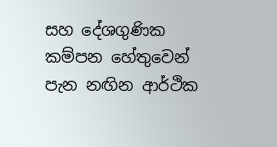සහ දේශගුණික කම්පන හේතුවෙන් පැන නඟින ආර්ථික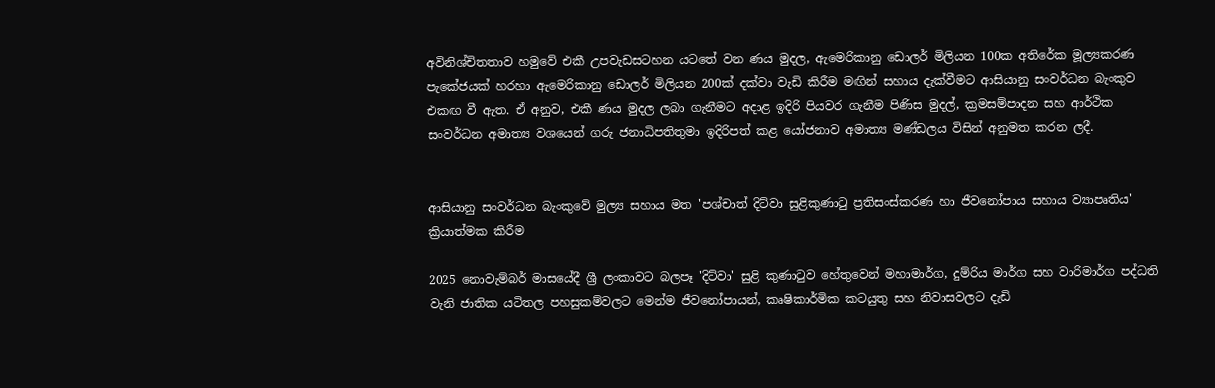අවිනිශ්චිතතාව හමුවේ එකී උපවැඩසටහන යටතේ වන ණය මුදල, ඇමෙරිකානු ඩොලර් මිලියන 100ක අතිරේක මූල්‍යකරණ පැකේජයක් හරහා ඇමෙරිකානු ඩොලර් මිලියන 200ක් දක්වා වැඩි කිරීම මඟින් සහාය දැක්වීමට ආසියානු සංවර්ධන බැංකුව එකඟ වී ඇත. ඒ අනුව, එකී ණය මුදල ලබා ගැනීමට අදාළ ඉදිරි පියවර ගැනීම පිණිස මුදල්, ක්‍රමසම්පාදන සහ ආර්ථික සංවර්ධන අමාත්‍ය වශයෙන් ගරු ජනාධිපතිතුමා ඉදිරිපත් කළ යෝජනාව අමාත්‍ය මණ්ඩලය විසින් අනුමත කරන ලදී.


ආසියානු සංවර්ධන බැංකුවේ මුල්‍ය සහාය මත 'පශ්චාත් දිට්වා සුළිකුණාටු ප්‍රතිසංස්කරණ හා ජීවනෝපාය සහාය ව්‍යාපෘතිය' ක්‍රියාත්මක කිරීම

2025 නොවැම්බර් මාසයේදී ශ්‍රී ලංකාවට බලපෑ 'දිට්වා' සුළි කුණාටුව හේතුවෙන් මහාමාර්ග, දුම්රිය මාර්ග සහ වාරිමාර්ග පද්ධති වැනි ජාතික යටිතල පහසුකම්වලට මෙන්ම ජීවනෝපායන්, කෘෂිකාර්මික කටයුතු සහ නිවාසවලට දැඩි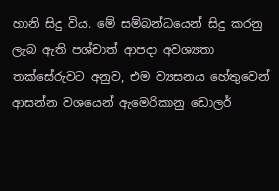හානි සිදු විය. මේ සම්බන්ධයෙන් සිදු කරනු ලැබ ඇති පශ්චාත් ආපදා අවශ්‍යතා තක්සේරුවට අනුව, එම ව්‍යසනය හේතුවෙන් ආසන්න වශයෙන් ඇමෙරිකානු ඩොලර්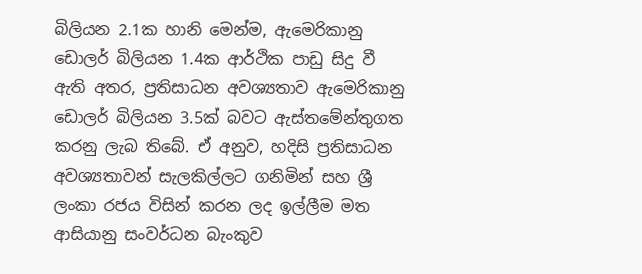බිලියන 2.1ක හානි මෙන්ම, ඇමෙරිකානු ඩොලර් බිලියන 1.4ක ආර්ථික පාඩු සිදු වී ඇති අතර, ප්‍රතිසාධන අවශ්‍යතාව ඇමෙරිකානු ඩොලර් බිලියන 3.5ක් බවට ඇස්තමේන්තුගත කරනු ලැබ තිබේ. ඒ අනුව, හදිසි ප්‍රතිසාධන අවශ්‍යතාවන් සැලකිල්ලට ගනිමින් සහ ශ්‍රී ලංකා රජය විසින් කරන ලද ඉල්ලීම මත ආසියානු සංවර්ධන බැංකුව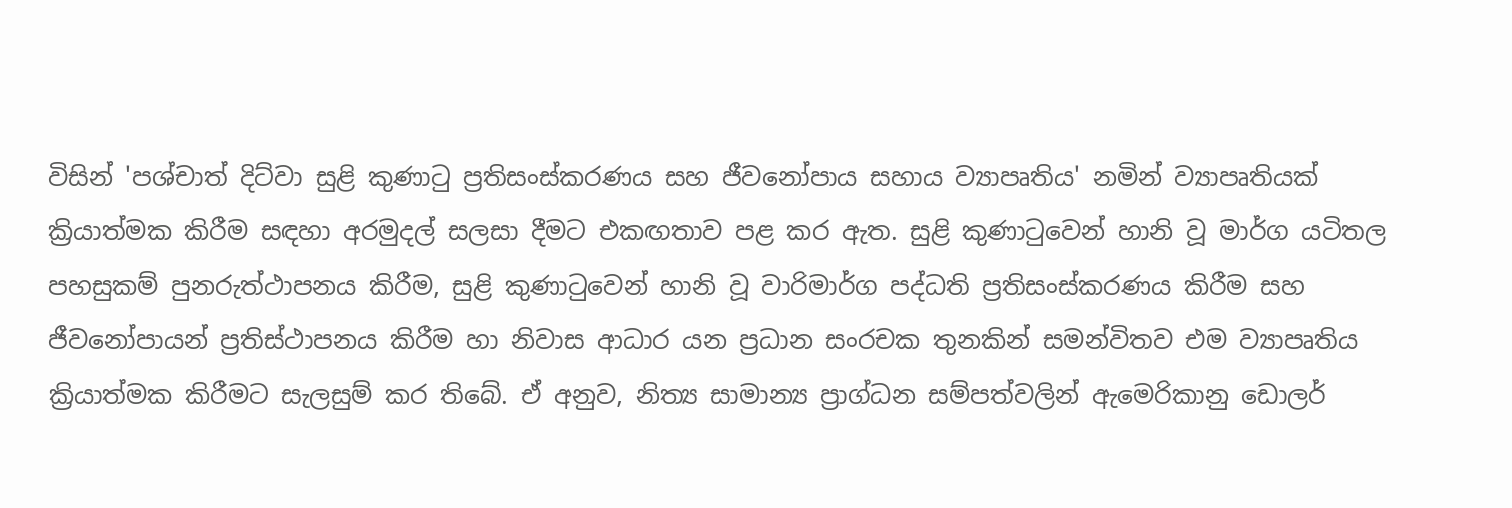විසින් 'පශ්චාත් දිට්වා සුළි කුණාටු ප්‍රතිසංස්කරණය සහ ජීවනෝපාය සහාය ව්‍යාපෘතිය' නමින් ව්‍යාපෘතියක් ක්‍රියාත්මක කිරීම සඳහා අරමුදල් සලසා දීමට එකඟතාව පළ කර ඇත. සුළි කුණාටුවෙන් හානි වූ මාර්ග යටිතල පහසුකම් පුනරුත්ථාපනය කිරීම, සුළි කුණාටුවෙන් හානි වූ වාරිමාර්ග පද්ධති ප්‍රතිසංස්කරණය කිරීම සහ ජීවනෝපායන් ප්‍රතිස්ථාපනය කිරීම හා නිවාස ආධාර යන ප්‍රධාන සංරචක තුනකින් සමන්විතව එම ව්‍යාපෘතිය ක්‍රියාත්මක කිරීමට සැලසුම් කර තිබේ. ඒ අනුව, නිත්‍ය සාමාන්‍ය ප්‍රාග්ධන සම්පත්වලින් ඇමෙරිකානු ඩොලර්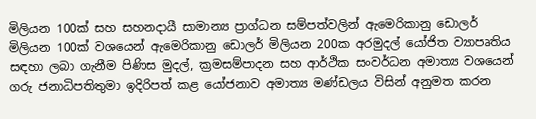මිලියන 100ක් සහ සහනදායී සාමාන්‍ය ප්‍රාග්ධන සම්පත්වලින් ඇමෙරිකානු ඩොලර් මිලියන 100ක් වශයෙන් ඇමෙරිකානු ඩොලර් මිලියන 200ක අරමුදල් යෝජිත ව්‍යාපෘතිය සඳහා ලබා ගැනීම පිණිස මුදල්, ක්‍රමසම්පාදන සහ ආර්ථික සංවර්ධන අමාත්‍ය වශයෙන් ගරු ජනාධිපතිතුමා ඉදිරිපත් කළ යෝජනාව අමාත්‍ය මණ්ඩලය විසින් අනුමත කරන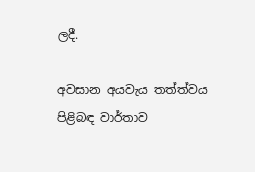ලදී.

අවසාන අයවැය තත්ත්වය පිළිබඳ වාර්තාව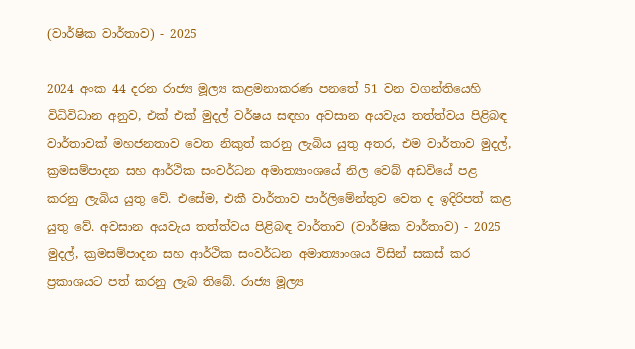(වාර්ෂික වාර්තාව) - 2025

2024 අංක 44 දරන රාජ්‍ය මූල්‍ය කළමනාකරණ පනතේ 51 වන වගන්තියෙහි විධිවිධාන අනුව, එක් එක් මුදල් වර්ෂය සඳහා අවසාන අයවැය තත්ත්වය පිළිබඳ වාර්තාවක් මහජනතාව වෙත නිකුත් කරනු ලැබිය යුතු අතර, එම වාර්තාව මුදල්, ක්‍රමසම්පාදන සහ ආර්ථික සංවර්ධන අමාත්‍යාංශයේ නිල වෙබ් අඩවියේ පළ කරනු ලැබිය යුතු වේ. එසේම, එකී වාර්තාව පාර්ලිමේන්තුව වෙත ද ඉදිරිපත් කළ යුතු වේ. අවසාන අයවැය තත්ත්වය පිළිබඳ වාර්තාව (වාර්ෂික වාර්තාව) - 2025 මුදල්, ක්‍රමසම්පාදන සහ ආර්ථික සංවර්ධන අමාත්‍යාංශය විසින් සකස් කර ප්‍රකාශයට පත් කරනු ලැබ තිබේ. රාජ්‍ය මූල්‍ය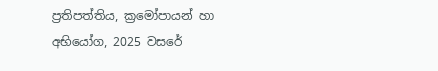ප්‍රතිපත්තිය, ක්‍රමෝපායන් හා අභියෝග, 2025 වසරේ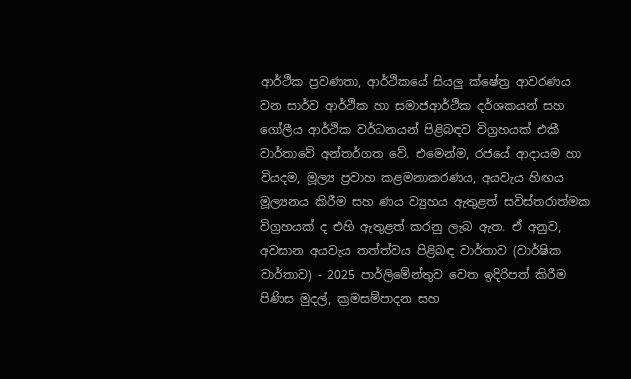ආර්ථික ප්‍රවණතා, ආර්ථිකයේ සියලු ක්ෂේත්‍ර ආවරණය වන සාර්ව ආර්ථික හා සමාජආර්ථික දර්ශකයන් සහ ගෝලීය ආර්ථික වර්ධනයන් පිළිබඳව විග්‍රහයක් එකී වාර්තාවේ අන්තර්ගත වේ. එමෙන්ම, රජයේ ආදායම හා වියදම, මූල්‍ය ප්‍රවාහ කළමනාකරණය, අයවැය හිඟය මූල්‍යනය කිරීම සහ ණය ව්‍යුහය ඇතුළත් සවිස්තරාත්මක විග්‍රහයක් ද එහි ඇතුළත් කරනු ලැබ ඇත. ඒ අනුව, අවසාන අයවැය තත්ත්වය පිළිබඳ වාර්තාව (වාර්ෂික වාර්තාව) - 2025 පාර්ලිමේන්තුව වෙත ඉදිරිපත් කිරීම පිණිස මුදල්, ක්‍රමසම්පාදන සහ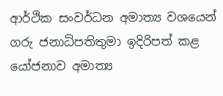ආර්ථික සංවර්ධන අමාත්‍ය වශයෙන් ගරු ජනාධිපතිතුමා ඉදිරිපත් කළ යෝජනාව අමාත්‍ය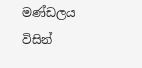මණ්ඩලය විසින්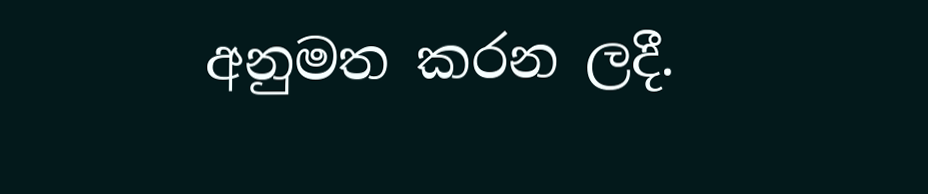අනුමත කරන ලදී.